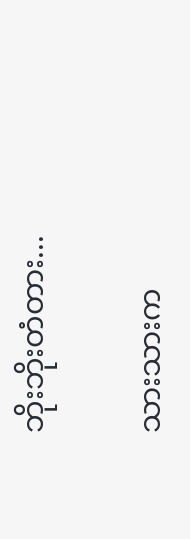ဘိုးဘိုးတံတား...

သားသားက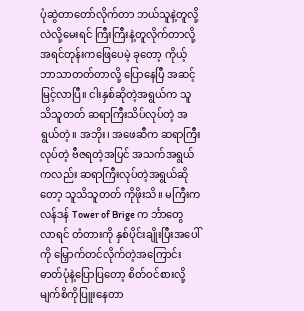ပုံဆွဲတာတော်လိုက်တာ ဘယ်သူနဲ့တူလို့လဲလို့မေးရင် ကြီးကြီးနဲ့တူလိုက်တာလို့ အရင်တုန်းကဖြေပေမဲ့ ခုတော့ ကိုယ့်ဘာသာတတ်တာလို့ ပြောနေပြီ အဆင့်မြင့်လာပြီ။ ငါးနှစ်ဆိုတဲ့အရွယ်က သူသိသူတတ် ဆရာကြီးသိပ်လုပ်တဲ့ အရွယ်တဲ့။ အဘိုး၊ အဖေဆီက ဆရာကြီးလုပ်တဲ့ ဗီဇရတဲ့အပြင် အသက်အရွယ်ကလည်း ဆရာကြီးလုပ်တဲ့အရွယ်ဆိုတော့ သူသိသူတတ် ကိုဖိုးသိ။ မကြီးက လန်ဒန် Tower of Brige က င်္ဘာတွေလာရင် တံတားကို နှစ်ပိုင်းချိုးပြီးအပေါ်ကို ‌မြှောက်တင်လိုက်တဲ့အကြောင်း ဓာတ်ပုံနဲ့ပြောပြတော့ စိတ်ဝင်စားလို့ မျက်စိကိုပြူးနေတာ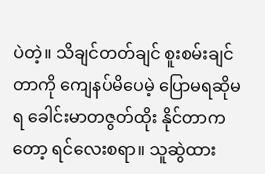ပဲတဲ့။ သိချင်တတ်ချင် စူးစမ်းချင်တာကို ကျေနပ်မိပေမဲ့ ပြောမရဆိုမရ ခေါင်းမာတဇွတ်ထိုး နိုင်တာကတော့ ရင်လေးစရာ။ သူဆွဲထား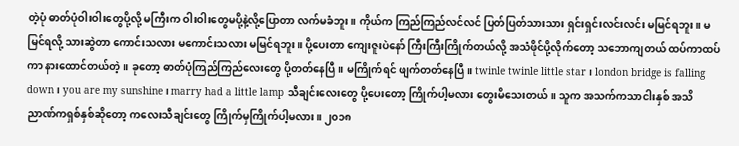တဲ့ပုံ ဓာတ်ပုံဝါးဝါးတွေပို့လို့ မကြီးက ဝါးဝါးတွေမပို့နဲ့လို့ပြောတာ လက်မခံဘူး။ ကိုယ်က ကြည်ကြည်လင်လင် ပြတ်ပြတ်သားသား ရှင်းရှင်းလင်းလင်း မမြင်ရဘူး။ မမြင်ရလို့ သားဆွဲတာ ကောင်းသလား မကောင်းသလား မမြင်ရဘူး။ ပို့ပေးတာ ကျေးဇူးပဲနော် ကြီးကြီးကြိုက်တယ်လို့ အသံဖိုင်ပို့လိုက်တော့ သဘောကျတယ် ထပ်ကာထပ်ကာ နားထောင်တယ်တဲ့။ ခုတော့ ဓာတ်ပုံကြည်ကြည်‌‌လေးတွေ ပို့တတ်နေပြီ။ မကြိုက်ရင် ဖျက်တတ်နေပြီ။ twinle twinle little star ၊ london bridge is falling down ၊ you are my sunshine ၊ marry had a little lamp သီချင်းလေးတွေ ပို့ပေးတော့ ကြိုက်ပါ့မလား တွေးမိသေးတယ်။ သူက အသက်ကသာငါးနှစ် အသိညာဏ်ကရှစ်နှစ်ဆိုတော့ ကလေးသီချင်း‌တွေ ကြိုက်မှကြိုက်ပါ့မလား။ ၂၀၁၈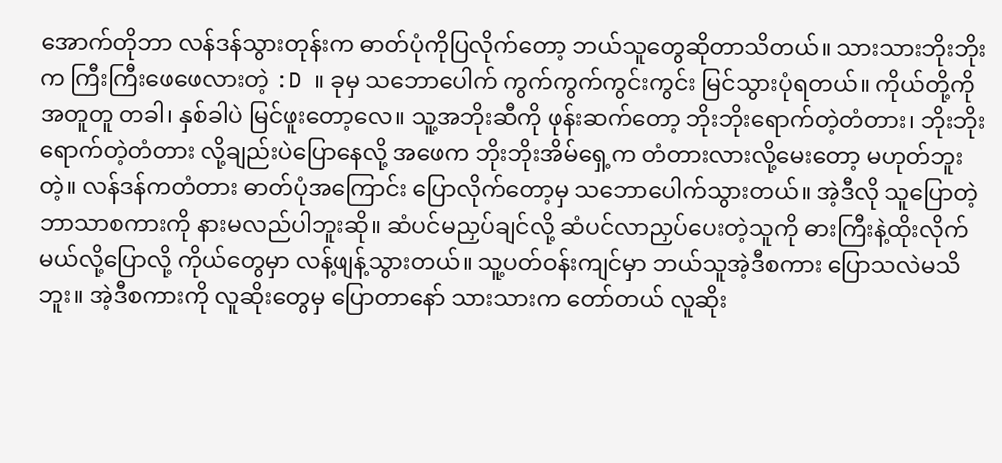အောက်တိုဘာ လန်ဒန်သွားတုန်းက ဓာတ်ပုံကိုပြလိုက်တော့ ဘယ်သူတွေဆိုတာသိတယ်။ သားသားဘိုးဘိုးက ကြီးကြီးဖေဖေလားတဲ့ :D ။ ခုမှ သဘောပေါက် ကွက်ကွက်ကွင်းကွင်း မြင်သွားပုံရတယ်။ ကိုယ်တို့ကိုအတူတူ တခါ၊ နှစ်ခါပဲ မြင်ဖူးတော့လေ။ သူ့အဘိုးဆီကို ဖုန်းဆက်တော့ ဘိုးဘိုးရောက်တဲ့တံတား၊ ဘိုးဘိုးရောက်တဲ့တံတား လို့ချည်းပဲပြောနေလို့ အဖေက ဘိုးဘိုးအိမ်ရှေ့က တံတားလားလို့မေးတော့ မဟုတ်ဘူးတဲ့။ လန်ဒန်ကတံတား ဓာတ်ပုံအကြောင်း ပြောလိုက်တော့မှ သဘောပေါက်သွားတယ်။ အဲ့ဒီလို သူပြောတဲ့ ဘာသာစကားကို နားမလည်ပါဘူးဆို။ ဆံပင်မညှပ်ချင်လို့ ဆံပင်လာညှပ်ပေးတဲ့သူကို ဓားကြီးနဲ့ထိုးလိုက်မယ်လို့ပြောလို့ ကိုယ်တွေမှာ လန့်ဖျန့်သွားတယ်။ သူ့ပတ်ဝန်းကျင်မှာ ဘယ်သူအဲ့ဒီစကား ပြောသလဲမသိဘူး။ အဲ့ဒီစကားကို လူဆိုးတွေမှ ပြောတာနော် သားသားက တော်တယ် လူဆိုး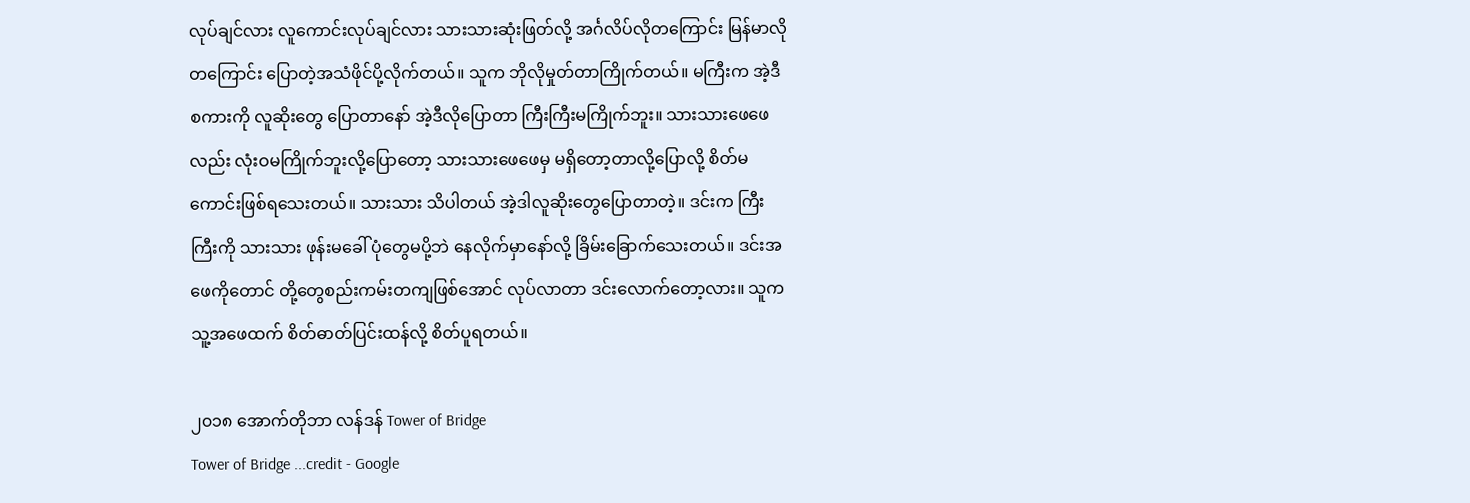လုပ်ချင်လား လူကောင်းလုပ်ချင်လား သားသားဆုံးဖြတ်လို့ အင်္ဂလိပ်လိုတကြောင်း မြန်မာလိုတကြောင်း ပြောတဲ့အသံဖိုင်ပို့လိုက်တယ်။ သူက ဘိုလိုမှုတ်တာကြိုက်တယ်။ မကြီးက အဲ့ဒီစကားကို လူဆိုးတွေ ပြောတာနော် အဲ့ဒီလိုပြောတာ ကြီးကြီးမကြိုက်ဘူး။ သားသားဖေဖေလည်း လုံးဝမကြိုက်ဘူးလို့ပြောတော့ သားသားဖေဖေမှ မရှိတော့တာလို့ပြောလို့ စိတ်မကောင်းဖြစ်ရသေးတယ်။ သားသား သိပါတယ် အဲ့ဒါလူဆိုးတွေပြောတာတဲ့။ ဒင်းက ကြီးကြီးကို သားသား ဖုန်းမခေါ် ပုံတွေမပို့ဘဲ နေလိုက်မှာနော်လို့ ခြိမ်းခြောက်သေးတယ်။ ဒင်းအဖေကိုတောင် တို့တွေစည်းကမ်းတကျဖြစ်အောင် လုပ်လာတာ ဒင်းလောက်တော့လား။ သူက သူ့အဖေထက် စိတ်ဓာတ်ပြင်းထန်လို့ စိတ်ပူရတယ်။

၂၀၁၈ အောက်တိုဘာ လန်ဒန် Tower of Bridge
Tower of Bridge ...credit - Google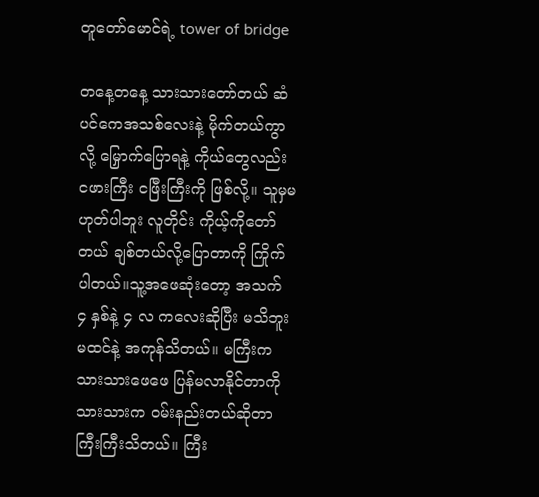တူ‌တော်မောင်ရဲ့ tower of bridge

တနေ့တနေ့ သားသားတော်တယ် ဆံပင်ကေအသစ်လေးနဲ့ မိုက်တယ်ကွာလို့ မြှောက်ပြောရနဲ့ ကိုယ်တွေလည်း ငဖားကြီး ငဖြီးကြီးကို ဖြစ်လို့။ သူမှမဟုတ်ပါဘူး လူတိုင်း ကိုယ့်ကိုတော်တယ် ချစ်တယ်လို့ပြောတာကို ကြိုက်ပါတယ်။သူ့အဖေဆုံးတော့ အသက် ၄ နှစ်နဲ့ ၄ လ ကလေးဆိုပြီး မသိဘူးမထင်နဲ့ အကုန်သိတယ်။ မကြီးက သားသားဖေဖေ ပြန်မလာနိုင်တာကို သားသားက ဝမ်းနည်းတယ်ဆိုတာ ကြီးကြီးသိတယ်။ ကြီး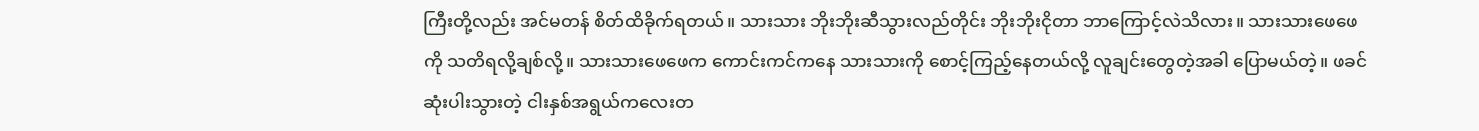ကြီးတို့လည်း အင်မတန် စိတ်ထိခိုက်ရတယ်။ သားသား ဘိုးဘိုးဆီသွားလည်တိုင်း ဘိုးဘိုးငိုတာ ဘာကြောင့်လဲသိလား။ သားသားဖေဖေကို သတိရလို့ချစ်လို့။ သားသားဖေဖေက ကောင်းကင်ကနေ သားသားကို စောင့်ကြည့်နေတယ်လို့ လူချင်းတွေတဲ့အခါ ပြောမယ်တဲ့။ ဖခင်ဆုံးပါးသွားတဲ့ ငါးနှစ်အရွယ်ကလေးတ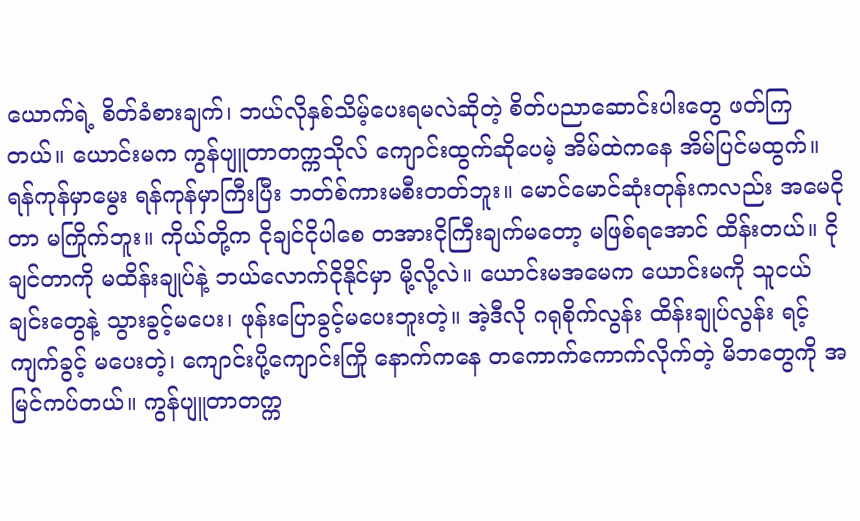ယောက်ရဲ့ စိတ်ခံစားချက်၊ ဘယ်လိုနှစ်သိမ့်ပေးရမလဲဆိုတဲ့ စိတ်ပညာဆောင်းပါးတွေ ဖတ်ကြတယ်။ ယောင်းမက ကွန်ပျူတာတက္ကသိုလ် ကျောင်းထွက်ဆိုပေမဲ့ အိမ်ထဲကနေ အိမ်ပြင်မထွက်။ ရန်ကုန်မှာမွေး ရန်ကုန်မှာကြီးပြီး ဘတ်စ်ကားမစီးတတ်ဘူး။ မောင်မောင်ဆုံးတုန်းကလည်း အမေငိုတာ မကြိုက်ဘူး။ ကိုယ်တို့က ငိုချင်ငိုပါစေ တအားငိုကြီးချက်မတော့ မဖြစ်ရအောင် ထိန်းတယ်။ ငိုချင်တာကို မထိန်းချုပ်နဲ့ ဘယ်လောက်ငိုနိုင်မှာ မို့လို့လဲ။ ယောင်းမအမေက ယောင်းမကို သူငယ်ချင်းတွေနဲ့ သွားခွင့်မပေး၊ ဖုန်းပြောခွင့်မပေးဘူးတဲ့။ အဲ့ဒီလို ဂရုစိုက်လွန်း ထိန်းချုပ်လွန်း ရင့်ကျက်ခွင့် မပေးတဲ့၊ ကျောင်းပို့ကျောင်းကြို နောက်ကနေ တကောက်ကောက်လိုက်တဲ့ မိဘတွေကို အမြင်ကပ်တယ်။ ကွန်ပျူတာတက္က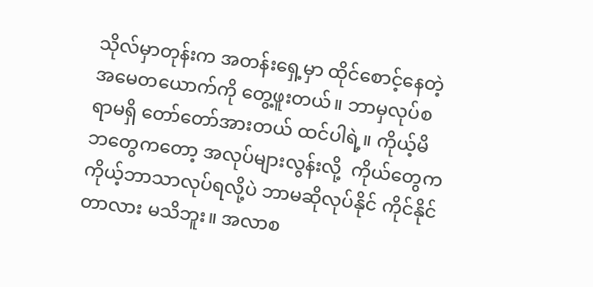သိုလ်မှာတုန်းက အတန်းရှေ့မှာ ထိုင်စောင့်နေတဲ့ အမေတယောက်ကို တွေ့ဖူးတယ်။ ဘာမှလုပ်စရာမရှိ တော်တော်အားတယ် ထင်ပါရဲ့။ ကိုယ့်မိဘတွေကတော့ အလုပ်များလွန်းလို့  ကိုယ်တွေက ကိုယ့်ဘာသာလုပ်ရလို့ပဲ ဘာမဆိုလုပ်နိုင် ကိုင်နိုင်တာလား မသိဘူး။ အလာစ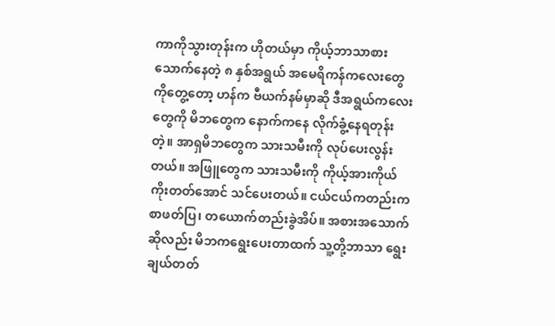ကာကိုသွားတုန်းက ဟိုတယ်မှာ ကိုယ့်ဘာသာစားသောက်နေတဲ့ ၈ နှစ်အရွယ် အမေရိကန်ကလေးတွေကိုတွေ့တော့ ဟန်က ဗီယက်နမ်မှာဆို ဒီအရွယ်ကလေးတွေကို မိဘတွေက နောက်ကနေ လိုက်ခွံ့နေရတုန်းတဲ့။ အာရှမိဘတွေက သားသမီးကို လုပ်ပေးလွန်းတယ်။ အဖြူတွေက သားသမီးကို ကိုယ့်အားကိုယ်ကိုးတတ်အောင် သင်ပေးတယ်။ ငယ်ငယ်ကတည်းက စာဖတ်ပြ၊ တယောက်တည်းခွဲအိပ်။ အစားအသောက်ဆိုလည်း မိဘကရွေးပေးတာထက် သူ့တို့ဘာသာ ရွေးချယ်တတ်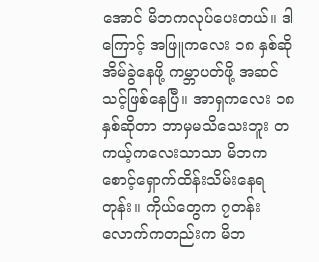အောင် မိဘကလုပ်ပေးတယ်။ ဒါကြောင့် အဖြူကလေး ၁၈ နှစ်ဆို အိမ်ခွဲနေဖို့ ကမ္ဘာပတ်ဖို့ အဆင်သင့်ဖြစ်နေပြီ။ အာရှကလေး ၁၈ နှစ်ဆိုတာ ဘာမှမသိသေးဘူး တကယ့်ကလေးသာသာ မိဘက စောင့်ရှောက်ထိန်းသိမ်းနေရတုန်း။ ကိုယ်တွေက ၇တန်းလောက်ကတည်းက မိဘ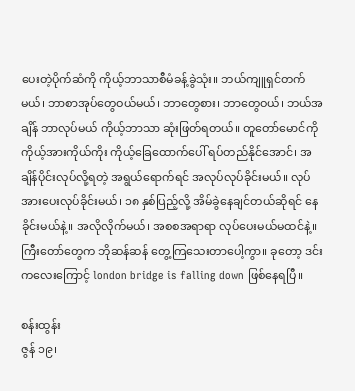ပေးတဲ့ပိုက်ဆံကို ကိုယ့်ဘာသာစီမံခန့်ခွဲသုံး။ ဘယ်ကျူရှင်တက်မယ်၊ ဘာစာအုပ်တွေဝယ်မယ်၊ ဘာတွေစား၊ ဘာတွေဝယ်၊ ဘယ်အချိန် ဘာလုပ်မယ် ကိုယ့်ဘာသာ ဆုံးဖြတ်ရတယ်။ တူ‌တော်မောင်ကို ကိုယ့်အားကိုယ်ကိုး ကိုယ့်‌ခြေထောက်‌ပေါ် ရပ်တည်နိုင်အောင်၊ အချိန်ပိုင်းလုပ်လို့ရတဲ့ အရွယ်ရောက်ရင် အလုပ်လုပ်ခိုင်းမယ်။ လုပ်အားပေးလုပ်ခိုင်းမယ်၊ ၁၈ နှစ်ပြည့်လို့ အိမ်ခွဲ‌‌နေချင်တယ်ဆိုရင် နေခိုင်းမယ်နဲ့။ အလိုလိုက်မယ်၊ အစစအရာရာ လုပ်‌ပေးမယ်မထင်နဲ့။ ကြီးတော်တွေက ဘိုဆန်ဆန် တွေ့ကြသေးတာပေါ့ကွာ။ ခုတော့ ဒင်းက‌လေး‌ကြောင့် london bridge is falling down ဖြစ်နေရပြီ။

စန်းထွန်း
ဇွန် ၁၉၊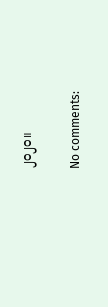၂၀၂၀။

No comments: